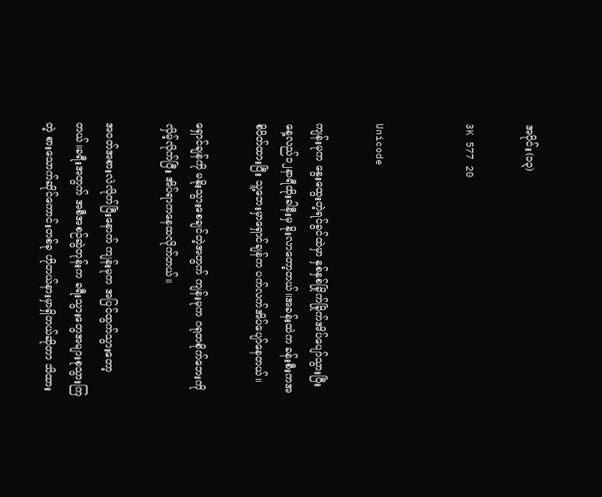အပိုင်း(၁၃)

3K 577 20


Unicode

ကျန်းမုက နွေးထွေးတဲ့ရင်ခွင်ထဲမှာ နှစ်နှစ်ခြိုက်ခြိုက်အိပ်ပျော်သွားပြီး နေ့လည်၁၂နာရီထိုးခါနီးမှ နိုးလာတော့တယ်။အခန်းထဲက ခန်းစီးကအစိပိတ်ထားပြီး သူ့ဘေးမှာရှောင်ချန်က ပက်လက်အိပ်ပျော်နေတယ်။

ရှောင်ချန်ကို မနိုးသွားစေချင်တဲ့အတွက် ကျန်းမုက ဂရုတစိုက်ဘေးကိုလှိမ့်လိုက်ပြီး အိပ်ရာကနေထလိုက်တယ်။

အဝတ်အစားလဲလိုက်ပြီးနောက် ကျန်းမုက အပြင်ထွက်သွားတော့တယ်။ခရီးအတွက် အစီအစဉ်ဆွဲတုန်းက ခရီးသွားတွေအများစုသွားကြတဲ့ စားသောက်ဆိုင်ကောင်းတစ်ခု ဟိုတယ်နားမှာရှိတယ်ဆိုတာ သိထား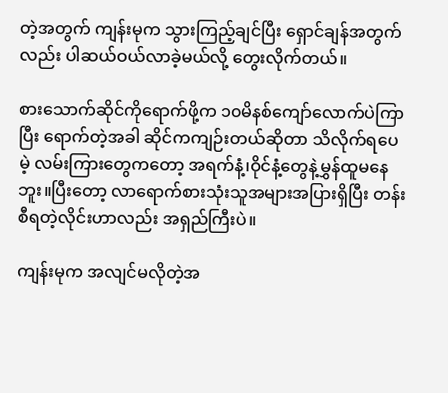တဲ့အတွက် ကျန်းမုက သွားကြည့်ချင်ပြီး ရှောင်ချန်အတွက်လည်း ပါဆယ်ဝယ်လာခဲ့မယ်လို့ တွေးလိုက်တယ်။

စားသောက်ဆိုင်ကိုရောက်ဖို့က ၁၀မိနစ်ကျော်လောက်ပဲကြာပြီး ရောက်တဲ့အခါ ဆိုင်ကကျဉ်းတယ်ဆိုတာ သိလိုက်ရပေမဲ့ လမ်းကြားတွေကတော့ အရက်နံ့၊ဝိုင်နံ့တွေနဲ့မွှန်ထူမနေဘူး။ပြီးတော့ လာရောက်စားသုံးသူအများအပြားရှိပြီး တန်းစီရတဲ့လိုင်းဟာလည်း အရှည်ကြီးပဲ။

ကျန်းမုက အလျင်မလိုတဲ့အ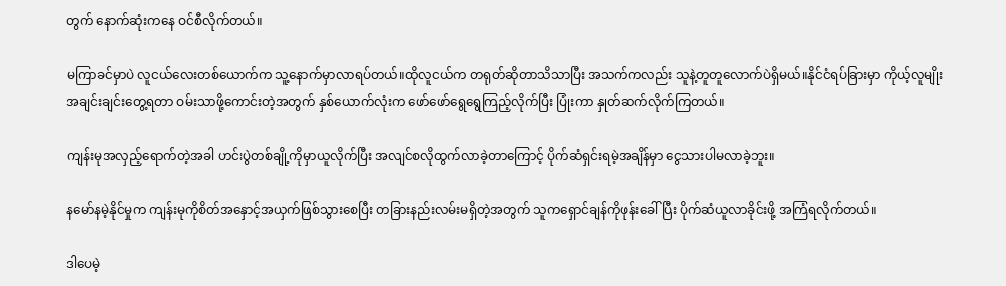တွက် နောက်ဆုံးကနေ ဝင်စီလိုက်တယ်။

မကြာခင်မှာပဲ လူငယ်လေးတစ်ယောက်က သူ့နောက်မှာလာရပ်တယ်။ထိုလူငယ်က တရုတ်ဆိုတာသိသာပြီး အသက်ကလည်း သူနဲ့တူတူလောက်ပဲရှိမယ်။နိုင်ငံရပ်ခြားမှာ ကိုယ့်လူမျိုးအချင်းချင်းတွေ့ရတာ ဝမ်းသာဖို့ကောင်းတဲ့အတွက် နှစ်ယောက်လုံးက ဖော်ဖော်ရွေရွေကြည့်လိုက်ပြီး ပြုံးကာ နှုတ်ဆက်လိုက်ကြတယ်။

ကျန်းမုအလှည့်ရောက်တဲ့အခါ ဟင်းပွဲတစ်ချို့ကိုမှာယူလိုက်ပြီး အလျင်စလိုထွက်လာခဲ့တာကြောင့် ပိုက်ဆံရှင်းရမဲ့အချိန်မှာ ငွေသားပါမလာခဲ့ဘူး။

နမော်နမဲ့နိုင်မှုက ကျန်းမုကိုစိတ်အနှောင့်အယှက်ဖြစ်သွားစေပြီး တခြားနည်းလမ်းမရှိတဲ့အတွက် သူကရှောင်ချန်ကိုဖုန်းခေါ်ပြီး ပိုက်ဆံယူလာခိုင်းဖို့ အကြံရလိုက်တယ်။

ဒါပေမဲ့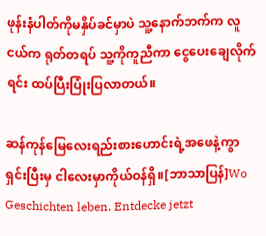ဖုန်းနံပါတ်ကိုမနှိပ်ခင်မှာပဲ သူ့နောက်ဘက်က လူငယ်က ရုတ်တရပ် သူ့ကိုကူညီကာ ငွေပေးချေလိုက်ရင်း ထပ်ပြီးပြုံးပြလာတယ်။

ဆန်ကုန်မြေလေးရည်းစားဟောင်းရဲ့အဖေနဲ့ကွာရှင်းပြီးမှ ငါလေးမှာကိုယ်ဝန်ရှိ။[ဘာသာပြန်]Wo Geschichten leben. Entdecke jetzt